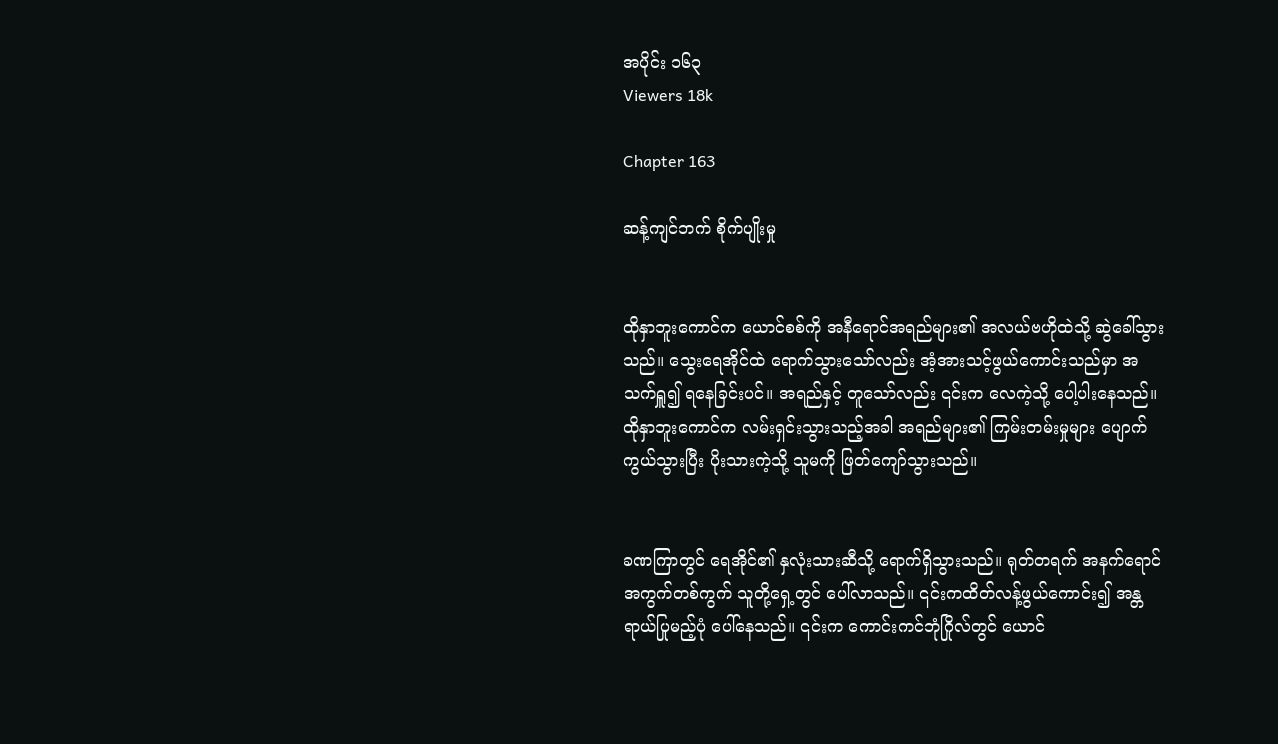အပိုင်း ၁၆၃
Viewers 18k

Chapter 163

ဆန့်ကျင်ဘက် စိုက်ပျိုးမှု


ထိုနှာဘူးကောင်က ယောင်စစ်ကို အနီရောင်အရည်များ၏ အလယ်ဗဟိုထဲသို့ ဆွဲခေါ်သွားသည်။ သွေးရေအိုင်ထဲ ရောက်သွားသော်လည်း အံ့အားသင့်ဖွယ်ကောင်းသည်မှာ အသက်ရှူ၍ ရနေခြင်းပင်။ အရည်နှင့် တူသော်လည်း ၎င်းက လေကဲ့သို့ ပေါ့ပါးနေသည်။ ထိုနှာဘူးကောင်က လမ်းရှင်းသွားသည့်အခါ အရည်များ၏ ကြမ်းတမ်းမှုများ ပျောက်ကွယ်သွားပြီး ပိုးသားကဲ့သို့ သူမကို ဖြတ်ကျော်သွားသည်။


ခဏကြာတွင် ရေအိုင်၏ နှလုံးသားဆီသို့ ရောက်ရှိသွားသည်။ ရုတ်တရက် အနက်ရောင်အကွက်တစ်ကွက် သူတို့ရှေ့တွင် ပေါ်လာသည်။ ၎င်းကထိတ်လန့်ဖွယ်ကောင်း၍ အန္တရာယ်ပြုမည့်ပုံ ပေါ်နေသည်။ ၎င်းက ကောင်းကင်ဘုံဂြိုလ်တွင် ယောင်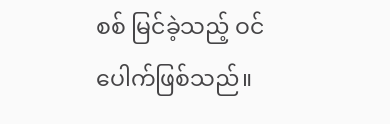စစ် မြင်ခဲ့သည့် ဝင်ပေါက်ဖြစ်သည်။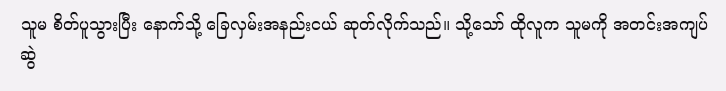သူမ စိတ်ပူသွားပြီး နောက်သို့ ခြေလှမ်းအနည်းငယ် ဆုတ်လိုက်သည်။ သို့သော် ထိုလူက သူမကို အတင်းအကျပ် ဆွဲ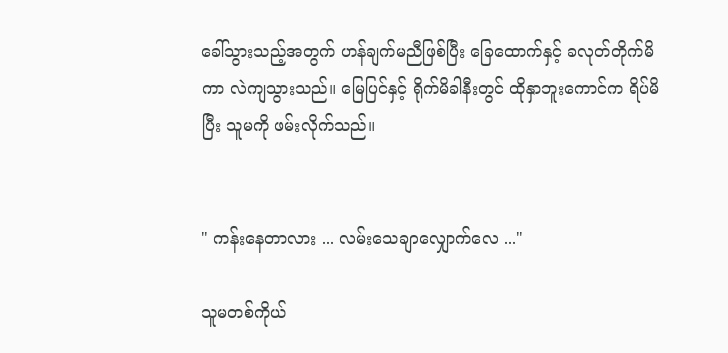ခေါ်သွားသည့်အတွက် ဟန်ချက်မညီဖြစ်ပြီး ခြေထောက်နှင့် ခလုတ်တိုက်မိကာ လဲကျသွားသည်။ မြေပြင်နှင့် ရိုက်မိခါနီးတွင် ထိုနှာဘူးကောင်က ရိပ်မိပြီး သူမကို ဖမ်းလိုက်သည်။


" ကန်းနေတာလား ... လမ်းသေချာလျှောက်လေ ..."

သူမတစ်ကိုယ်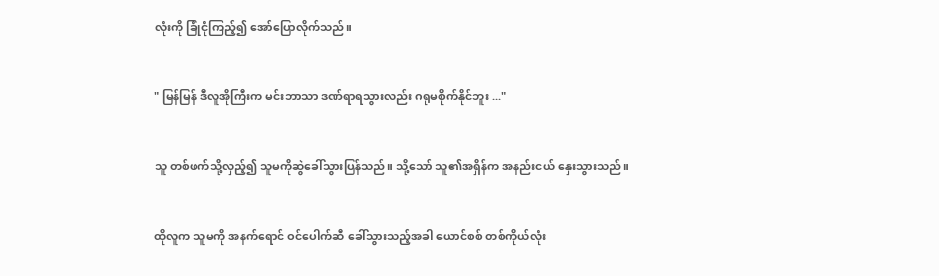လုံးကို ခြုံငုံကြည့်၍ အော်ပြောလိုက်သည်။


" မြန်မြန် ဒီလူအိုကြီးက မင်းဘာသာ ဒဏ်ရာရသွားလည်း ဂရုမစိုက်နိုင်ဘူး ..."


သူ တစ်ဖက်သို့လှည့်၍ သူမကိုဆွဲခေါ်သွားပြန်သည်။ သို့သော် သူ၏အရှိန်က အနည်းငယ် နှေးသွားသည်။


ထိုလူက သူမကို အနက်ရောင် ဝင်ပေါက်ဆီ ခေါ်သွားသည့်အခါ ယောင်စစ် တစ်ကိုယ်လုံး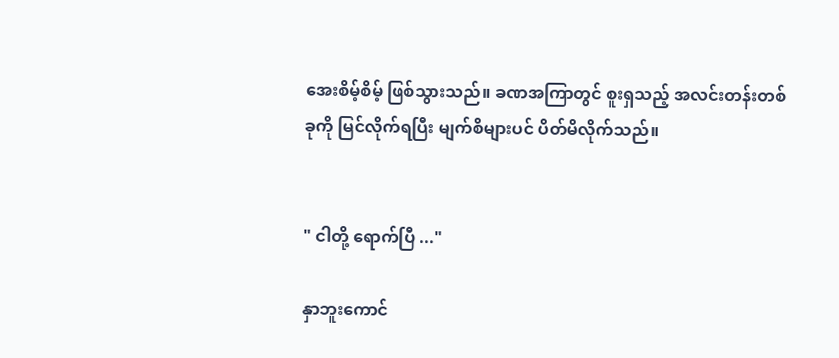အေးစိမ့်စိမ့် ဖြစ်သွားသည်။ ခဏအကြာတွင် စူးရှသည့် အလင်းတန်းတစ်ခုကို မြင်လိုက်ရပြီး မျက်စိများပင် ပိတ်မိလိုက်သည်။


" ငါတို့ ရောက်ပြီ ..."

နှာဘူးကောင်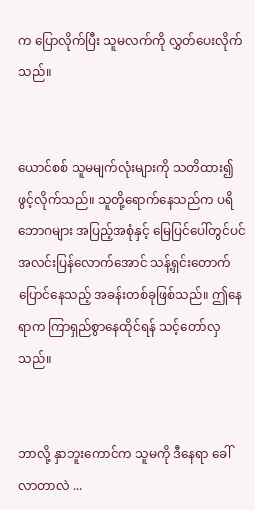က ပြောလိုက်ပြီး သူမလက်ကို လွှတ်ပေးလိုက်သည်။


ယောင်စစ် သူမမျက်လုံးများကို သတိထား၍ ဖွင့်လိုက်သည်။ သူတို့ရောက်နေသည်က ပရိဘောဂများ အပြည့်အစုံနှင့် မြေပြင်ပေါ်တွင်ပင် အလင်းပြန်လောက်အောင် သန့်ရှင်းတောက်ပြောင်နေသည့် အခန်းတစ်ခုဖြစ်သည်။ ဤနေရာက ကြာရှည်စွာနေထိုင်ရန် သင့်တော်လှသည်။


ဘာလို့ နှာဘူးကောင်က သူမကို ဒီနေရာ ခေါ်လာတာလဲ ...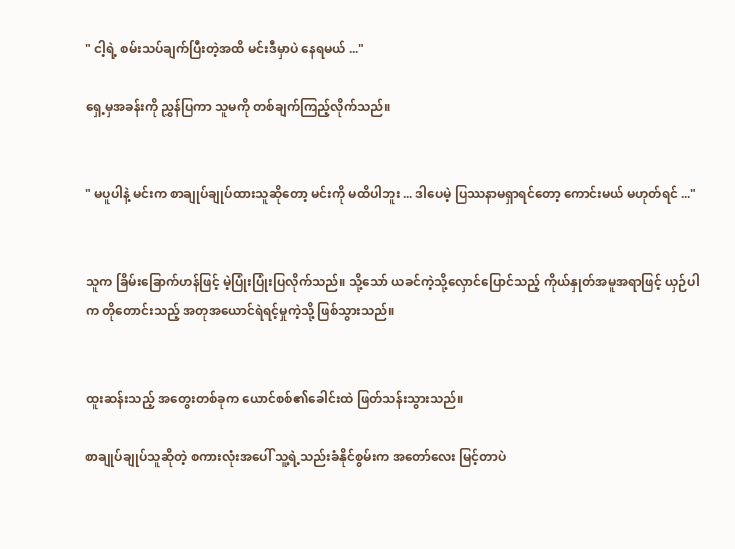" ငါ့ရဲ့ စမ်းသပ်ချက်ပြီးတဲ့အထိ မင်းဒီမှာပဲ နေရမယ် ..."

ရှေ့မှအခန်းကို ညွှန်ပြကာ သူမကို တစ်ချက်ကြည့်လိုက်သည်။


" မပူပါနဲ့ မင်းက စာချုပ်ချုပ်ထားသူဆိုတော့ မင်းကို မထိပါဘူး ... ဒါပေမဲ့ ပြဿနာမရှာရင်တော့ ကောင်းမယ် မဟုတ်ရင် ..."


သူက ခြိမ်းခြောက်ဟန်ဖြင့် မဲ့ပြုံးပြုံးပြလိုက်သည်။ သို့သော် ယခင်ကဲ့သို့လှောင်ပြောင်သည့် ကိုယ်နှုတ်အမူအရာဖြင့် ယှဉ်ပါက တိုတောင်းသည့် အတုအယောင်ရဲရင့်မှုကဲ့သို့ ဖြစ်သွားသည်။


ထူးဆန်းသည့် အတွေးတစ်ခုက ယောင်စစ်၏ခေါင်းထဲ ဖြတ်သန်းသွားသည်။

စာချုပ်ချုပ်သူဆိုတဲ့ စကားလုံးအပေါ် သူ့ရဲ့သည်းခံနိုင်စွမ်းက အတော်လေး မြင့်တာပဲ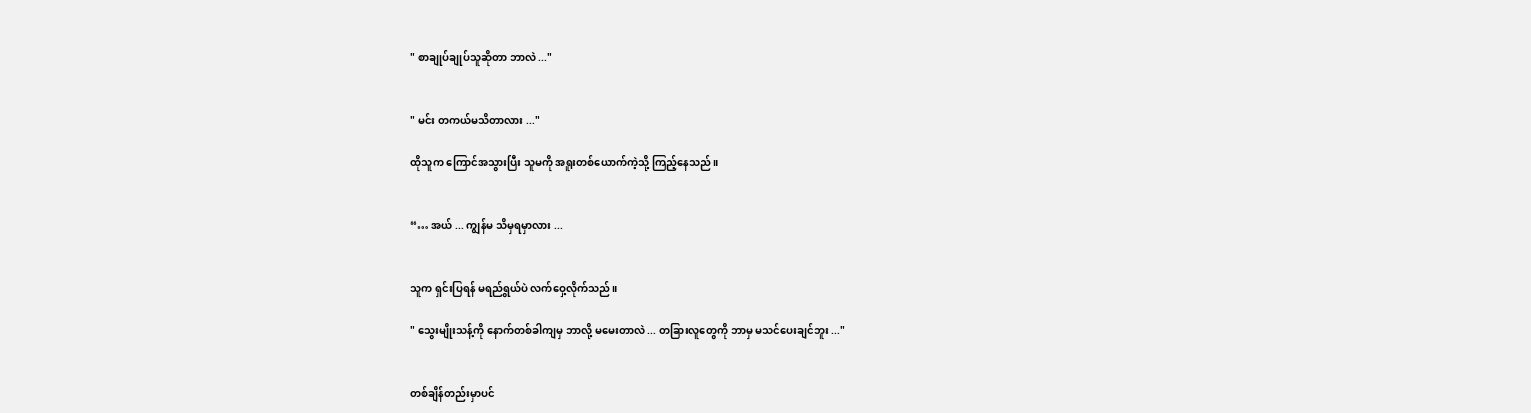" စာချုပ်ချုပ်သူဆိုတာ ဘာလဲ ..."


" မင်း တကယ်မသိတာလား ..."

ထိုသူက ကြောင်အသွားပြီး သူမကို အရူးတစ်ယောက်ကဲ့သို့ ကြည့်နေသည်။


“… အယ် ... ကျွန်မ သိမှရမှာလား ...


သူက ရှင်းပြရန် မရည်ရွယ်ပဲ လက်ဝှေ့လိုက်သည်။

" သွေးမျိုးသန့်ကို နောက်တစ်ခါကျမှ ‌ဘာလို့ မမေးတာလဲ ... တခြားလူတွေကို ဘာမှ မသင်ပေးချင်ဘူး ..."


တစ်ချိန်တည်းမှာပင်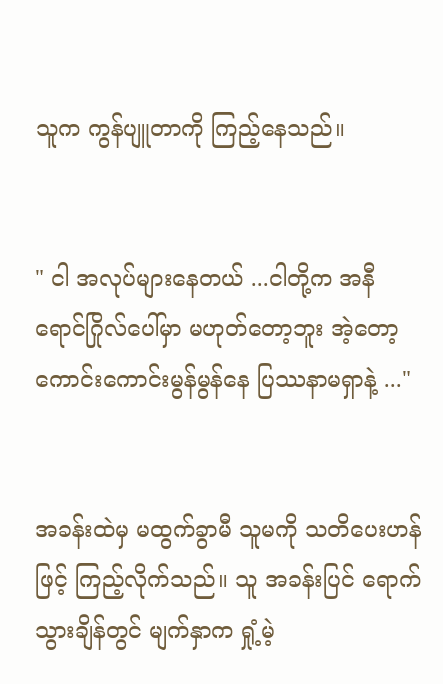သူက ကွန်ပျူတာကို ကြည့်နေသည်။


" ငါ အလုပ်များနေတယ် ...ငါတို့က အနီရောင်ဂြိုလ်ပေါ်မှာ မဟုတ်တော့ဘူး အဲ့တော့ ကောင်းကောင်းမွန်မွန်နေ ပြဿနာမရှာနဲ့ ..."


အခန်းထဲမှ မထွက်ခွာမီ သူမကို သတိပေးဟန်ဖြင့် ကြည့်လိုက်သည်။ သူ အခန်းပြင် ရောက်သွားချိန်တွင် မျက်နှာက ရှုံ့မဲ့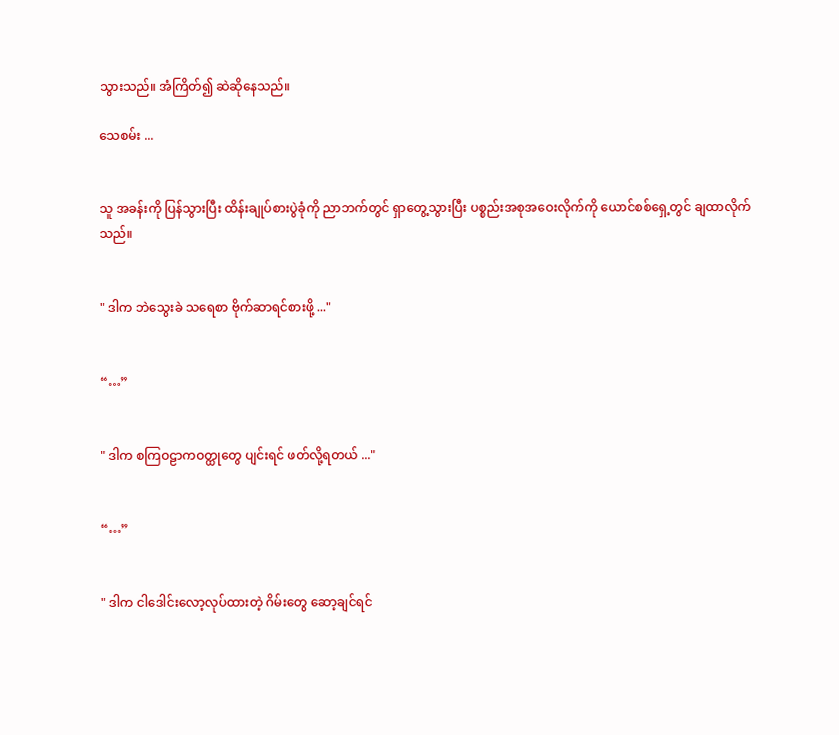သွားသည်။ အံကြိတ်၍ ဆဲဆိုနေသည်။

သေစမ်း ...


သူ အခန်းကို ပြန်သွားပြီး ထိန်းချုပ်စားပွဲခုံကို ညာဘက်တွင် ရှာတွေ့သွားပြီး ပစ္စည်းအစုအဝေးလိုက်ကို ယောင်စစ်ရှေ့တွင် ချထာလိုက်သည်။


" ဒါက ဘဲသွေးခဲ သရေစာ ဗိုက်ဆာရင်စားဖို့ ..."


“…”


" ဒါက စကြဝဠာကဝတ္ထုတွေ ပျင်းရင် ဖတ်လို့ရတယ် ..."


“…”


" ဒါက ငါဒေါင်းလော့လုပ်ထားတဲ့ ဂိမ်းတွေ ဆော့ချင်ရင်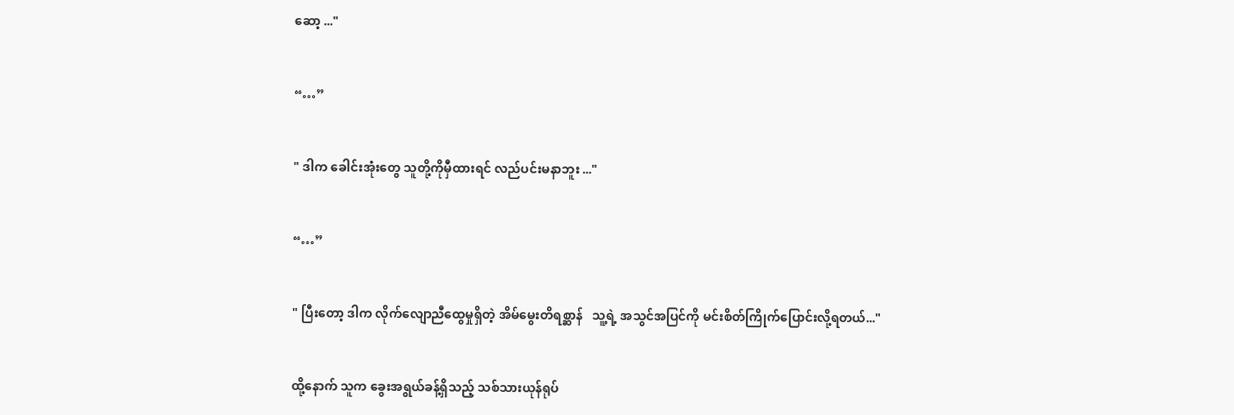ဆော့ ..."


“…”


" ဒါက ခေါင်းအုံးတွေ သူတို့ကိုမှီထားရင် လည်ပင်းမနာဘူး ..."


“…”


" ပြီးတော့ ဒါက လိုက်လျောညီထွေမှုရှိတဲ့ အိမ်မွေးတိရစ္ဆာန်   သူ့ရဲ့ အသွင်အပြင်ကို မင်းစိတ်ကြိုက်ပြောင်းလို့ရတယ်..."


ထို့နောက် သူက ခွေးအရွယ်ခန့်ရှိသည့် သစ်သားယုန်ရုပ်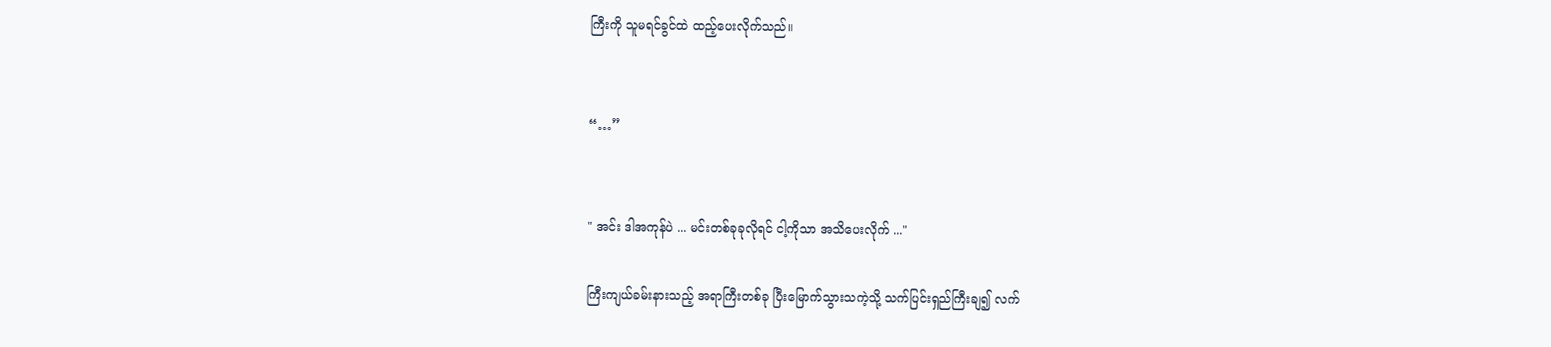ကြီးကို သူမရင်ခွင်ထဲ ထည့်ပေးလိုက်သည်။


“…”


" အင်း ‌ဒါအကုန်ပဲ ... မင်းတစ်ခုခုလိုရင် ငါ့ကိုသာ အသိပေးလိုက် ..."

ကြီးကျယ်ခမ်းနားသည့် အရာကြီးတစ်ခု ပြီးမြောက်သွားသကဲ့သို့ သက်ပြင်းရှည်ကြီးချ၍ လက်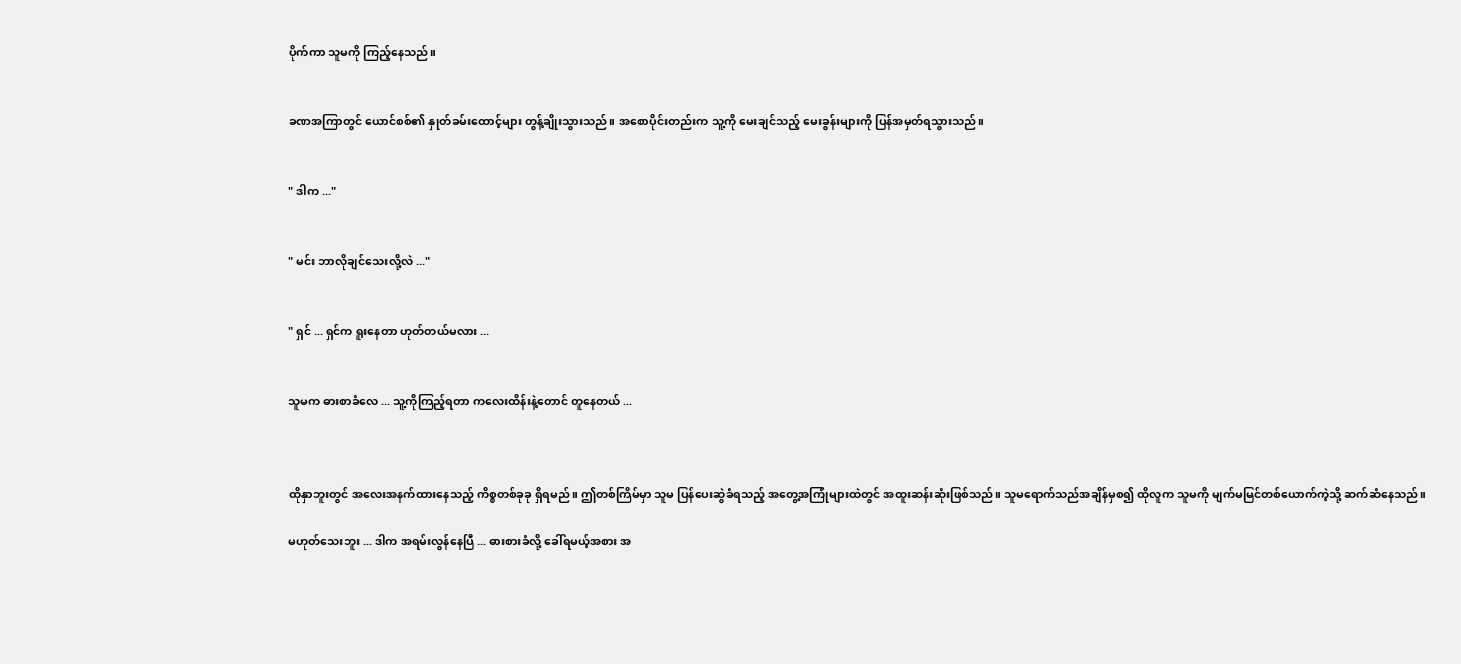ပိုက်ကာ သူမကို ကြည့်နေသည်။


ခဏအကြာတွင် ယောင်စစ်၏ နှုတ်ခမ်းထောင့်များ တွန့်ချိုးသွားသည်။ အစောပိုင်းတည်းက သူ့ကို မေးချင်သည့် မေးခွန်းများကို ပြန်အမှတ်ရသွားသည်။


" ဒါက ..."


" မင်း ဘာလိုချင်သေးလို့လဲ ..."


" ရှင် ... ရှင်က ရူးနေတာ ဟုတ်တယ်မလား ...


သူမက ဓားစာခံလေ ... သူ့ကိုကြည့်ရတာ ကလေးထိန်းနဲ့တောင် တူနေတယ် ...



ထိုနှာဘူးတွင် အလေးအနက်ထားနေသည့် ကိစ္စတစ်ခုခု ရှိရမည်။ ဤတစ်ကြိမ်မှာ သူမ ပြန်ပေးဆွဲခံရသည့် အတွေ့အကြုံများထဲတွင် အထူးဆန်းဆုံးဖြစ်သည်။ သူမရောက်သည်အချိန်မှစ၍ ထိုလူက သူမကို မျက်မမြင်တစ်ယောက်ကဲ့သို့ ဆက်ဆံနေသည်။

မဟုတ်သေးဘူး ... ဒါက အရမ်းလွန်နေပြီ ... ဓားစားခံလို့ ခေါ်ရမယ့်အစား အ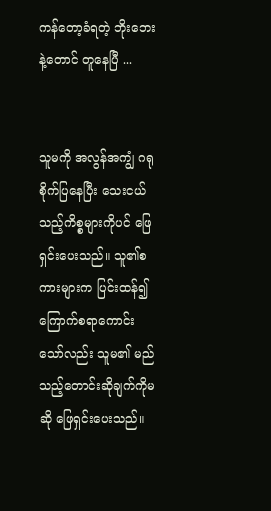ကန်တော့ခံရတဲ့ ဘိုးဘေးနဲ့တောင် တူနေပြီ ...


သူမကို အလွန်အကျွံ ဂရုစိုက်ပြနေပြီး သေးငယ်သည့်ကိစ္စများကိုပင် ဖြေရှင်းပေးသည်။ သူ၏စကားများက ပြင်းထန်၍ ကြောက်စရာကောင်းသော်လည်း သူမ၏ မည်သည့်တောင်းဆိုချက်ကိုမဆို ဖြေရှင်းပေးသည်။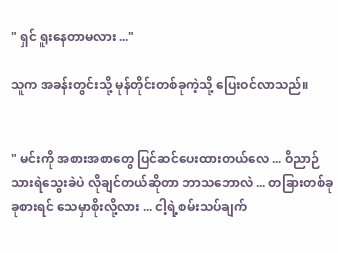" ရှင် ရူးနေတာမလား ..."

သူက အခန်းတွင်းသို့ မုန်တိုင်းတစ်ခုကဲ့သို့ ပြေးဝင်လာသည်။


" မင်းကို အစားအစာတွေ ပြင်ဆင်ပေးထားတယ်လေ ... ဝိညာဉ်သားရဲသွေးခဲပဲ လိုချင်တယ်ဆိုတာ ဘာသဘောလဲ ... တခြားတစ်ခုခုစားရင် သေမှာစိုးလို့လား ... ငါ့ရဲ့စမ်းသပ်ချက်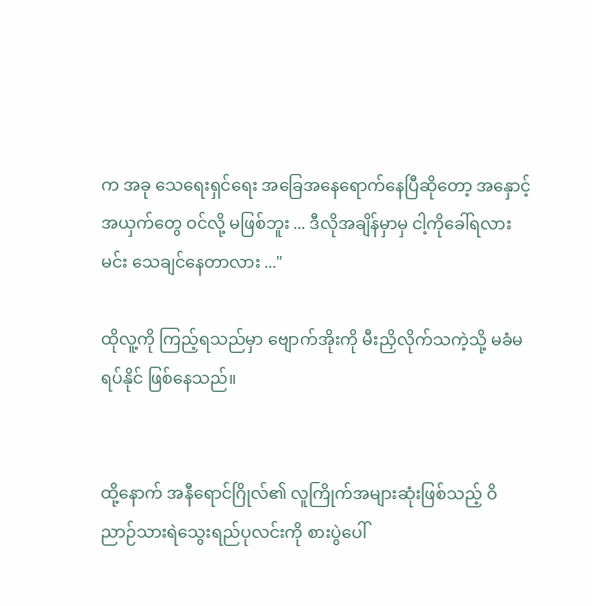က အခု သေရေးရှင်ရေး အခြေအနေရောက်နေပြီဆိုတော့ အနှောင့်အယှက်တွေ ဝင်လို့ မဖြစ်ဘူး ... ဒီလိုအချိန်မှာမှ ငါ့ကိုခေါ်ရလား မင်း သေချင်နေတာလား ..."

ထိုလူ့ကို ကြည့်ရသည်မှာ ဗျောက်အိုးကို မီးညှိလိုက်သကဲ့သို့ မခံမရပ်နိုင် ဖြစ်နေသည်။


ထို့နောက် အနီရောင်ဂြိုလ်၏ လူကြိုက်အများဆုံးဖြစ်သည့် ဝိညာဉ်သားရဲသွေးရည်ပုလင်းကို စားပွဲပေါ်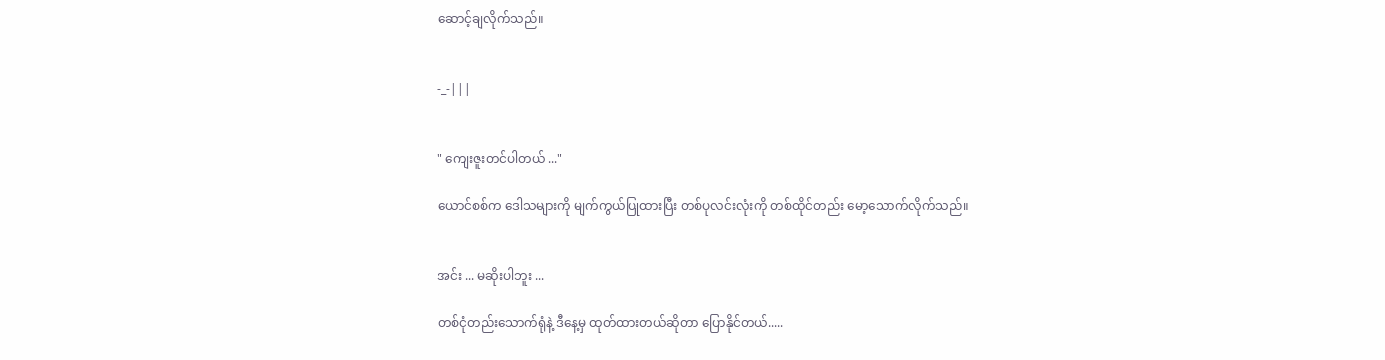ဆောင့်ချလိုက်သည်။


-_-|||


" ကျေးဇူးတင်ပါတယ် ..."

ယောင်စစ်က ဒေါသများကို မျက်ကွယ်ပြုထားပြီး တစ်ပုလင်းလုံးကို တစ်ထိုင်တည်း မော့သောက်လိုက်သည်။


အင်း ... မဆိုးပါဘူး ...

တစ်ငုံတည်းသောက်ရုံနဲ့ ဒီနေ့မှ ထုတ်ထားတယ်ဆိုတာ ပြောနိုင်တယ်.....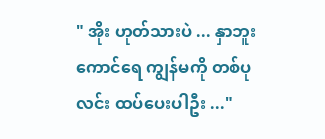" အိုး ဟုတ်သားပဲ ... နှာဘူးကောင်ရေ ကျွန်မကို တစ်ပုလင်း ထပ်ပေးပါဦး ..."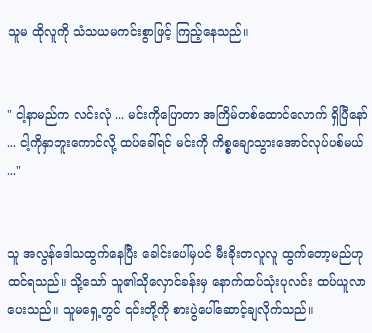သူမ ထိုလူကို သံသယမကင်းစွာဖြင့် ကြည့်နေသည်။


" ငါ့နာမည်က လင်းလုံ ... မင်းကိုပြောတာ အကြိမ်တစ်ထောင်လောက် ရှိပြီနော် ... ငါ့ကိုနှာဘူးကောင်လို့ ထပ်ခေါ်ရင် မင်းကို ကိစ္စချောသွားအောင်လုပ်ပစ်မယ် ..."


သူ အလွန်ဒေါသထွက်နေပြီး ခေါင်းပေါ်မှပင် မီးခိုးတလူလူ ထွက်တော့မည်ဟု ထင်ရသည်။ သို့သော် သူ၏သိုလှောင်ခန်းမှ နောက်ထပ်သုံးပုလင်း ထပ်ယူလာပေးသည်။ သူမရှေ့တွင် ၎င်းတို့ကို စားပွဲပေါ်ဆောင့်ချလိုက်သည်။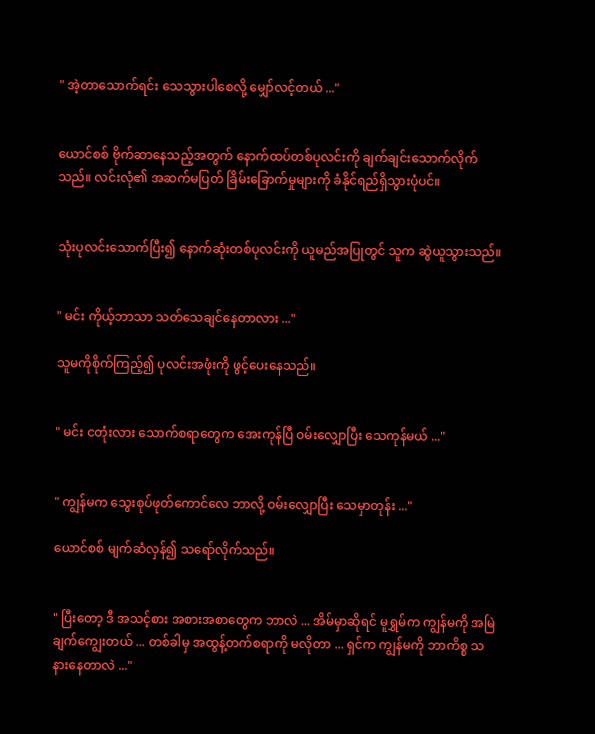" အဲ့တာသောက်ရင်း သေသွားပါစေလို့ မျှော်လင့်တယ် ..."


ယောင်စစ် ဗိုက်ဆာနေသည့်အတွက် နောက်ထပ်တစ်ပုလင်းကို ချက်ချင်းသောက်လိုက်သည်။ လင်းလုံ၏ အဆက်မပြတ် ခြိမ်းခြောက်မှုများကို ခံနိုင်ရည်ရှိသွားပုံပင်။


သုံးပုလင်းသောက်ပြီး၍ နောက်ဆုံးတစ်ပုလင်းကို ယူမည်အပြုတွင် သူက ဆွဲယူသွားသည်။


" မင်း ကိုယ့်ဘာသာ သတ်သေချင်နေတာလား ..."

သူမကိုစိုက်ကြည့်၍ ပုလင်းအဖုံးကို ဖွင့်ပေးနေသည်။


" မင်း ငတုံးလား သောက်စရာတွေက အေးကုန်ပြီ ဝမ်းလျှောပြီး သေကုန်မယ် ..."


" ကျွန်မက သွေးစုပ်ဖုတ်ကောင်လေ ဘာလို့ ဝမ်းလျှောပြီး သေမှာတုန်း ..."

ယောင်စစ် မျက်ဆံလှန်၍ သရော်‌လိုက်သည်။


" ပြီးတော့ ဒီ အသင့်စား အစားအစာတွေက ဘာလဲ ... အိမ်မှာဆိုရင် မူရွှမ်က ကျွန်မကို အမြဲချက်ကျွေးတယ် ... တစ်ခါမှ အထွန့်တက်စရာကို မလိုတာ ... ရှင်က ကျွန်မကို ဘာကိစ္စ သနားနေတာလဲ ..."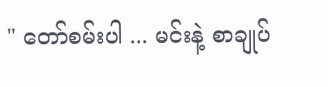" တော်စမ်းပါ ... မင်းနဲ့ စာချုပ်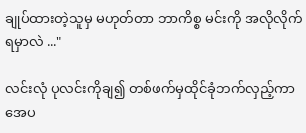ချုပ်ထားတဲ့သူမှ မဟုတ်တာ ဘာကိစ္စ မင်းကို အလိုလိုက်ရမှာလဲ ..."

လင်းလုံ ပုလင်းကိုချ၍ တစ်ဖက်မှထိုင်ခုံဘက်လှည့်ကာ အေပ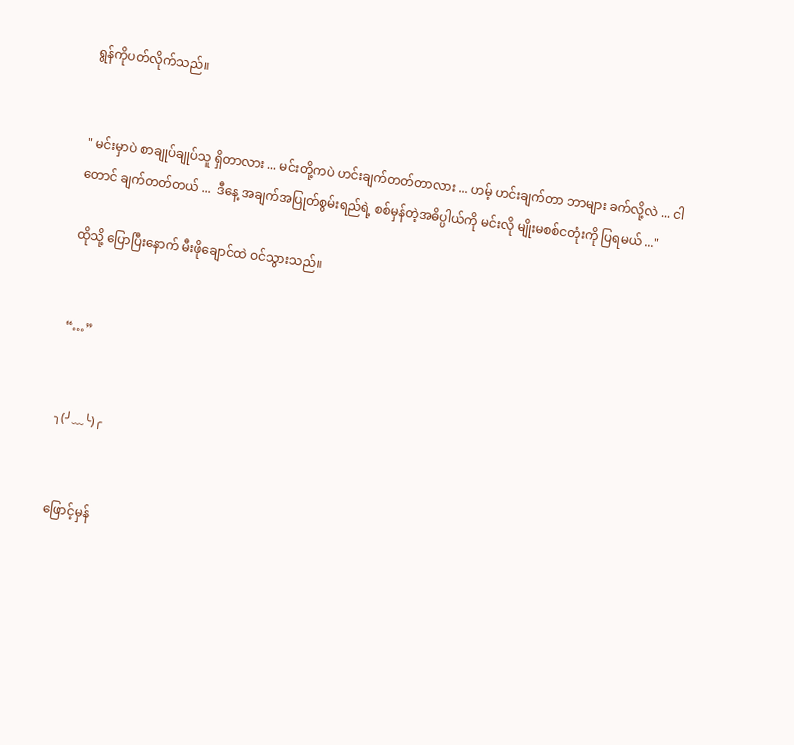ရွန်ကိုပတ်လိုက်သည်။


" မင်းမှာပဲ စာချုပ်ချုပ်သူ ရှိတာလား ... မင်းတို့ကပဲ ဟင်းချက်တတ်တာလား ... ဟမ့် ဟင်းချက်တာ ဘာများ ခက်လို့လဲ ... ငါတောင် ချက်တတ်တယ် ...  ဒီနေ့ အချက်အပြုတ်စွမ်းရည်ရဲ့ စစ်မှန်တဲ့အဓိပ္ပါယ်ကို မင်းလို မျိုးမစစ်ငတုံးကို ပြရမယ် ..."

ထိုသို့ ပြောပြီးနောက် မီးဖိုချောင်ထဲ ဝင်သွားသည်။


“…”


╮(╯﹏╰)╭


ဖြောင့်မှန်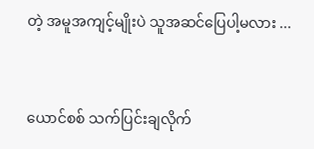တဲ့ အမူအကျင့်မျိုးပဲ သူအဆင်ပြေပါ့မလား ...


ယောင်စစ် သက်ပြင်းချလိုက်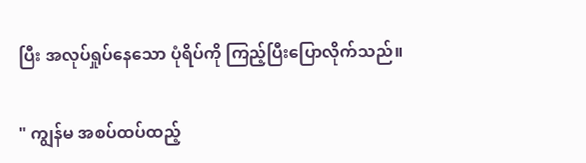ပြီး အလုပ်ရှုပ်နေသော ပုံရိပ်ကို ကြည့်ပြီးပြောလိုက်သည်။

" ကျွန်မ အစပ်ထပ်ထည့်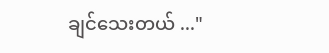ချင်သေးတယ် ..."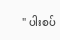" ပါးစပ်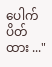ပေါက်ပိတ်ထား ..."